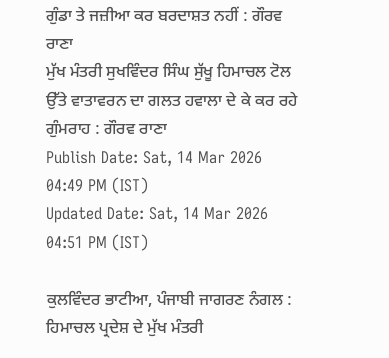ਗੁੰਡਾ ਤੇ ਜਜ਼ੀਆ ਕਰ ਬਰਦਾਸ਼ਤ ਨਹੀਂ : ਗੌਰਵ ਰਾਣਾ
ਮੁੱਖ ਮੰਤਰੀ ਸੁਖਵਿੰਦਰ ਸਿੰਘ ਸੁੱਖੂ ਹਿਮਾਚਲ ਟੋਲ ਉੱਤੇ ਵਾਤਾਵਰਨ ਦਾ ਗਲਤ ਹਵਾਲਾ ਦੇ ਕੇ ਕਰ ਰਹੇ ਗੁੰਮਰਾਹ : ਗੌਰਵ ਰਾਣਾ
Publish Date: Sat, 14 Mar 2026 04:49 PM (IST)
Updated Date: Sat, 14 Mar 2026 04:51 PM (IST)

ਕੁਲਵਿੰਦਰ ਭਾਟੀਆ, ਪੰਜਾਬੀ ਜਾਗਰਣ ਨੰਗਲ : ਹਿਮਾਚਲ ਪ੍ਰਦੇਸ਼ ਦੇ ਮੁੱਖ ਮੰਤਰੀ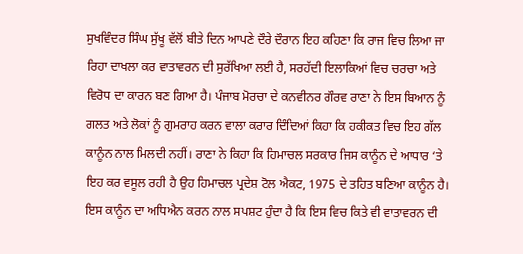ਸੁਖਵਿੰਦਰ ਸਿੰਘ ਸੁੱਖੂ ਵੱਲੋਂ ਬੀਤੇ ਦਿਨ ਆਪਣੇ ਦੌਰੇ ਦੌਰਾਨ ਇਹ ਕਹਿਣਾ ਕਿ ਰਾਜ ਵਿਚ ਲਿਆ ਜਾ ਰਿਹਾ ਦਾਖਲਾ ਕਰ ਵਾਤਾਵਰਨ ਦੀ ਸੁਰੱਖਿਆ ਲਈ ਹੈ, ਸਰਹੱਦੀ ਇਲਾਕਿਆਂ ਵਿਚ ਚਰਚਾ ਅਤੇ ਵਿਰੋਧ ਦਾ ਕਾਰਨ ਬਣ ਗਿਆ ਹੈ। ਪੰਜਾਬ ਮੋਰਚਾ ਦੇ ਕਨਵੀਨਰ ਗੌਰਵ ਰਾਣਾ ਨੇ ਇਸ ਬਿਆਨ ਨੂੰ ਗਲਤ ਅਤੇ ਲੋਕਾਂ ਨੂੰ ਗੁਮਰਾਹ ਕਰਨ ਵਾਲਾ ਕਰਾਰ ਦਿੰਦਿਆਂ ਕਿਹਾ ਕਿ ਹਕੀਕਤ ਵਿਚ ਇਹ ਗੱਲ ਕਾਨੂੰਨ ਨਾਲ ਮਿਲਦੀ ਨਹੀਂ। ਰਾਣਾ ਨੇ ਕਿਹਾ ਕਿ ਹਿਮਾਚਲ ਸਰਕਾਰ ਜਿਸ ਕਾਨੂੰਨ ਦੇ ਆਧਾਰ ‘ਤੇ ਇਹ ਕਰ ਵਸੂਲ ਰਹੀ ਹੈ ਉਹ ਹਿਮਾਚਲ ਪ੍ਰਦੇਸ਼ ਟੋਲ ਐਕਟ, 1975 ਦੇ ਤਹਿਤ ਬਣਿਆ ਕਾਨੂੰਨ ਹੈ। ਇਸ ਕਾਨੂੰਨ ਦਾ ਅਧਿਐਨ ਕਰਨ ਨਾਲ ਸਪਸ਼ਟ ਹੁੰਦਾ ਹੈ ਕਿ ਇਸ ਵਿਚ ਕਿਤੇ ਵੀ ਵਾਤਾਵਰਨ ਦੀ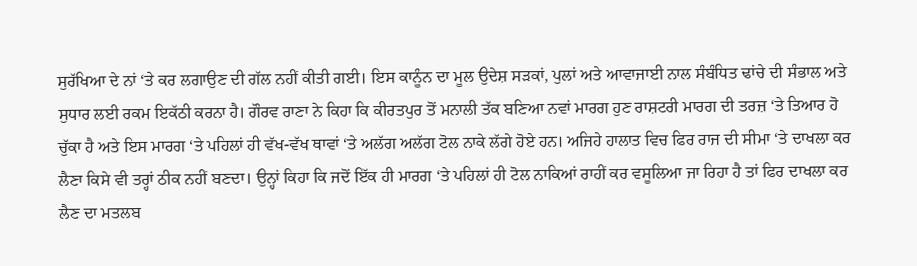ਸੁਰੱਖਿਆ ਦੇ ਨਾਂ ‘ਤੇ ਕਰ ਲਗਾਉਣ ਦੀ ਗੱਲ ਨਹੀਂ ਕੀਤੀ ਗਈ। ਇਸ ਕਾਨੂੰਨ ਦਾ ਮੂਲ ਉਦੇਸ਼ ਸੜਕਾਂ, ਪੁਲਾਂ ਅਤੇ ਆਵਾਜਾਈ ਨਾਲ ਸੰਬੰਧਿਤ ਢਾਂਚੇ ਦੀ ਸੰਭਾਲ ਅਤੇ ਸੁਧਾਰ ਲਈ ਰਕਮ ਇਕੱਠੀ ਕਰਨਾ ਹੈ। ਗੌਰਵ ਰਾਣਾ ਨੇ ਕਿਹਾ ਕਿ ਕੀਰਤਪੁਰ ਤੋਂ ਮਨਾਲੀ ਤੱਕ ਬਣਿਆ ਨਵਾਂ ਮਾਰਗ ਹੁਣ ਰਾਸ਼ਟਰੀ ਮਾਰਗ ਦੀ ਤਰਜ਼ ‘ਤੇ ਤਿਆਰ ਹੋ ਚੁੱਕਾ ਹੈ ਅਤੇ ਇਸ ਮਾਰਗ ‘ਤੇ ਪਹਿਲਾਂ ਹੀ ਵੱਖ-ਵੱਖ ਥਾਵਾਂ ‘ਤੇ ਅਲੱਗ ਅਲੱਗ ਟੋਲ ਨਾਕੇ ਲੱਗੇ ਹੋਏ ਹਨ। ਅਜਿਹੇ ਹਾਲਾਤ ਵਿਚ ਫਿਰ ਰਾਜ ਦੀ ਸੀਮਾ ‘ਤੇ ਦਾਖਲਾ ਕਰ ਲੈਣਾ ਕਿਸੇ ਵੀ ਤਰ੍ਹਾਂ ਠੀਕ ਨਹੀਂ ਬਣਦਾ। ਉਨ੍ਹਾਂ ਕਿਹਾ ਕਿ ਜਦੋਂ ਇੱਕ ਹੀ ਮਾਰਗ ‘ਤੇ ਪਹਿਲਾਂ ਹੀ ਟੋਲ ਨਾਕਿਆਂ ਰਾਹੀਂ ਕਰ ਵਸੂਲਿਆ ਜਾ ਰਿਹਾ ਹੈ ਤਾਂ ਫਿਰ ਦਾਖਲਾ ਕਰ ਲੈਣ ਦਾ ਮਤਲਬ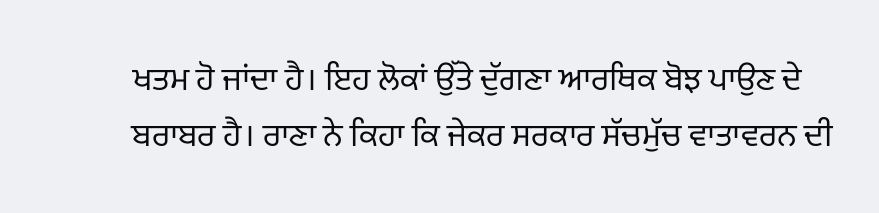ਖਤਮ ਹੋ ਜਾਂਦਾ ਹੈ। ਇਹ ਲੋਕਾਂ ਉੱਤੇ ਦੁੱਗਣਾ ਆਰਥਿਕ ਬੋਝ ਪਾਉਣ ਦੇ ਬਰਾਬਰ ਹੈ। ਰਾਣਾ ਨੇ ਕਿਹਾ ਕਿ ਜੇਕਰ ਸਰਕਾਰ ਸੱਚਮੁੱਚ ਵਾਤਾਵਰਨ ਦੀ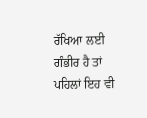ਰੱਖਿਆ ਲਈ ਗੰਭੀਰ ਹੈ ਤਾਂ ਪਹਿਲਾਂ ਇਹ ਵੀ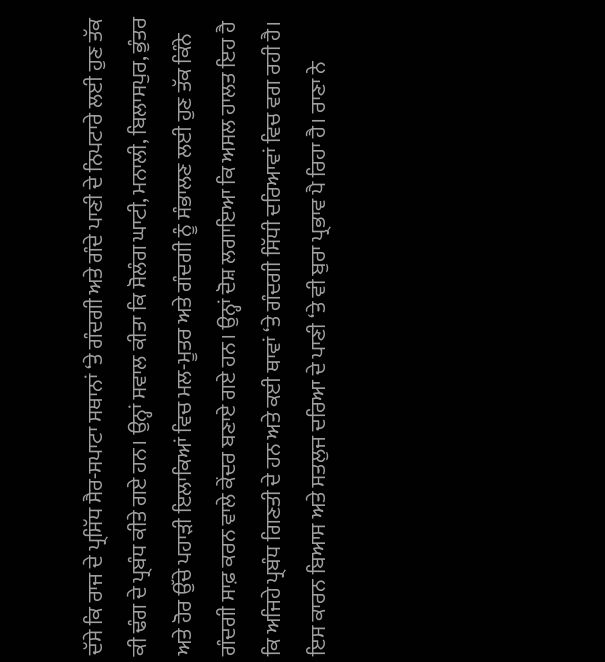ਦੱਸੇ ਕਿ ਰਾਜ ਦੇ ਪ੍ਰਸਿੱਧ ਸੈਰ-ਸਪਾਟਾ ਸਥਾਨਾਂ ‘ਤੇ ਗੰਦਗੀ ਅਤੇ ਗੰਦੇ ਪਾਣੀ ਦੇ ਨਿਪਟਾਰੇ ਲਈ ਹੁਣ ਤੱਕ ਕੀ ਢੰਗ ਦੇ ਪ੍ਰਬੰਧ ਕੀਤੇ ਗਏ ਹਨ। ਉਨ੍ਹਾਂ ਸਵਾਲ ਕੀਤਾ ਕਿ ਸੋਲੰਗ ਘਾਟੀ, ਮਨਾਲੀ, ਬਿਲਾਸਪੁਰ, ਭੁੰਤਰ ਅਤੇ ਹੋਰ ਉੱਚੇ ਪਹਾੜੀ ਇਲਾਕਿਆਂ ਵਿਚ ਮਲ-ਮੂਤਰ ਅਤੇ ਗੰਦਗੀ ਨੂੰ ਸੰਭਾਲਣ ਲਈ ਹੁਣ ਤੱਕ ਕਿੰਨੇ ਗੰਦਗੀ ਸਾਫ਼ ਕਰਨ ਵਾਲੇ ਕੇਂਦਰ ਬਣਾਏ ਗਏ ਹਨ। ਉਨ੍ਹਾਂ ਦੋਸ਼ ਲਗਾਇਆ ਕਿ ਅਸਲ ਹਾਲਤ ਇਹ ਹੈ ਕਿ ਅਜਿਹੇ ਪ੍ਰਬੰਧ ਗਿਣਤੀ ਦੇ ਹਨ ਅਤੇ ਕਈ ਥਾਵਾਂ ‘ਤੇ ਗੰਦਗੀ ਸਿੱਧੀ ਦਰਿਆਵਾਂ ਵਿਚ ਵਗ ਰਹੀ ਹੈ। ਇਸ ਕਾਰਨ ਬਿਆਸ ਅਤੇ ਸਤਲੁਜ ਦਰਿਆ ਦੇ ਪਾਣੀ ‘ਤੇ ਵੀ ਬੁਰਾ ਪ੍ਰਭਾਵ ਪੈ ਰਿਹਾ ਹੈ। ਰਾਣਾ ਨੇ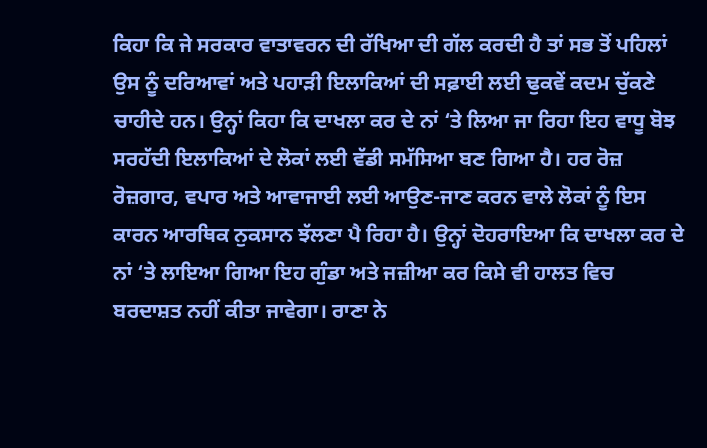ਕਿਹਾ ਕਿ ਜੇ ਸਰਕਾਰ ਵਾਤਾਵਰਨ ਦੀ ਰੱਖਿਆ ਦੀ ਗੱਲ ਕਰਦੀ ਹੈ ਤਾਂ ਸਭ ਤੋਂ ਪਹਿਲਾਂ ਉਸ ਨੂੰ ਦਰਿਆਵਾਂ ਅਤੇ ਪਹਾੜੀ ਇਲਾਕਿਆਂ ਦੀ ਸਫ਼ਾਈ ਲਈ ਢੁਕਵੇਂ ਕਦਮ ਚੁੱਕਣੇ ਚਾਹੀਦੇ ਹਨ। ਉਨ੍ਹਾਂ ਕਿਹਾ ਕਿ ਦਾਖਲਾ ਕਰ ਦੇ ਨਾਂ ‘ਤੇ ਲਿਆ ਜਾ ਰਿਹਾ ਇਹ ਵਾਧੂ ਬੋਝ ਸਰਹੱਦੀ ਇਲਾਕਿਆਂ ਦੇ ਲੋਕਾਂ ਲਈ ਵੱਡੀ ਸਮੱਸਿਆ ਬਣ ਗਿਆ ਹੈ। ਹਰ ਰੋਜ਼ ਰੋਜ਼ਗਾਰ, ਵਪਾਰ ਅਤੇ ਆਵਾਜਾਈ ਲਈ ਆਉਣ-ਜਾਣ ਕਰਨ ਵਾਲੇ ਲੋਕਾਂ ਨੂੰ ਇਸ ਕਾਰਨ ਆਰਥਿਕ ਨੁਕਸਾਨ ਝੱਲਣਾ ਪੈ ਰਿਹਾ ਹੈ। ਉਨ੍ਹਾਂ ਦੋਹਰਾਇਆ ਕਿ ਦਾਖਲਾ ਕਰ ਦੇ ਨਾਂ ‘ਤੇ ਲਾਇਆ ਗਿਆ ਇਹ ਗੁੰਡਾ ਅਤੇ ਜਜ਼ੀਆ ਕਰ ਕਿਸੇ ਵੀ ਹਾਲਤ ਵਿਚ ਬਰਦਾਸ਼ਤ ਨਹੀਂ ਕੀਤਾ ਜਾਵੇਗਾ। ਰਾਣਾ ਨੇ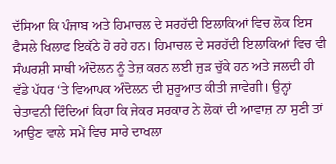ਦੱਸਿਆ ਕਿ ਪੰਜਾਬ ਅਤੇ ਹਿਮਾਚਲ ਦੇ ਸਰਹੱਦੀ ਇਲਾਕਿਆਂ ਵਿਚ ਲੋਕ ਇਸ ਫੈਸਲੇ ਖਿਲਾਫ ਇਕੱਠੇ ਹੋ ਰਹੇ ਹਨ। ਹਿਮਾਚਲ ਦੇ ਸਰਹੱਦੀ ਇਲਾਕਿਆਂ ਵਿਚ ਵੀ ਸੰਘਰਸ਼ੀ ਸਾਥੀ ਅੰਦੋਲਨ ਨੂੰ ਤੇਜ਼ ਕਰਨ ਲਈ ਜੁੜ ਚੁੱਕੇ ਹਨ ਅਤੇ ਜਲਦੀ ਹੀ ਵੱਡੇ ਪੱਧਰ ‘ਤੇ ਵਿਆਪਕ ਅੰਦੋਲਨ ਦੀ ਸ਼ੁਰੂਆਤ ਕੀਤੀ ਜਾਵੇਗੀ। ਉਨ੍ਹਾਂ ਚੇਤਾਵਨੀ ਦਿੰਦਿਆਂ ਕਿਹਾ ਕਿ ਜੇਕਰ ਸਰਕਾਰ ਨੇ ਲੋਕਾਂ ਦੀ ਆਵਾਜ਼ ਨਾ ਸੁਣੀ ਤਾਂ ਆਉਣ ਵਾਲੇ ਸਮੇਂ ਵਿਚ ਸਾਰੇ ਦਾਖਲਾ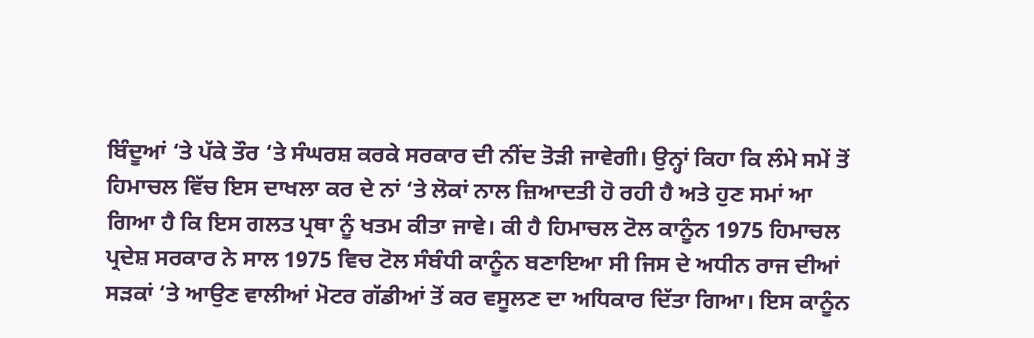ਬਿੰਦੂਆਂ ‘ਤੇ ਪੱਕੇ ਤੌਰ ‘ਤੇ ਸੰਘਰਸ਼ ਕਰਕੇ ਸਰਕਾਰ ਦੀ ਨੀਂਦ ਤੋੜੀ ਜਾਵੇਗੀ। ਉਨ੍ਹਾਂ ਕਿਹਾ ਕਿ ਲੰਮੇ ਸਮੇਂ ਤੋਂ ਹਿਮਾਚਲ ਵਿੱਚ ਇਸ ਦਾਖਲਾ ਕਰ ਦੇ ਨਾਂ ‘ਤੇ ਲੋਕਾਂ ਨਾਲ ਜ਼ਿਆਦਤੀ ਹੋ ਰਹੀ ਹੈ ਅਤੇ ਹੁਣ ਸਮਾਂ ਆ ਗਿਆ ਹੈ ਕਿ ਇਸ ਗਲਤ ਪ੍ਰਥਾ ਨੂੰ ਖਤਮ ਕੀਤਾ ਜਾਵੇ। ਕੀ ਹੈ ਹਿਮਾਚਲ ਟੋਲ ਕਾਨੂੰਨ 1975 ਹਿਮਾਚਲ ਪ੍ਰਦੇਸ਼ ਸਰਕਾਰ ਨੇ ਸਾਲ 1975 ਵਿਚ ਟੋਲ ਸੰਬੰਧੀ ਕਾਨੂੰਨ ਬਣਾਇਆ ਸੀ ਜਿਸ ਦੇ ਅਧੀਨ ਰਾਜ ਦੀਆਂ ਸੜਕਾਂ ‘ਤੇ ਆਉਣ ਵਾਲੀਆਂ ਮੋਟਰ ਗੱਡੀਆਂ ਤੋਂ ਕਰ ਵਸੂਲਣ ਦਾ ਅਧਿਕਾਰ ਦਿੱਤਾ ਗਿਆ। ਇਸ ਕਾਨੂੰਨ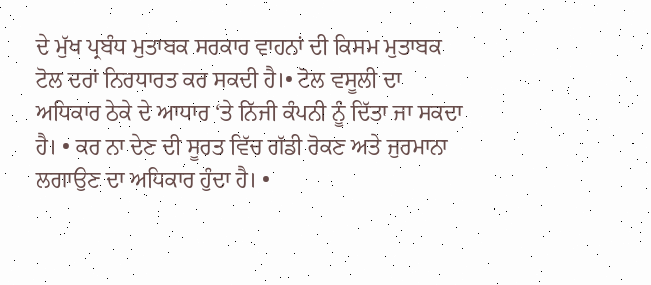ਦੇ ਮੁੱਖ ਪ੍ਰਬੰਧ ਮੁਤਾਬਕ ਸਰਕਾਰ ਵਾਹਨਾਂ ਦੀ ਕਿਸਮ ਮੁਤਾਬਕ ਟੋਲ ਦਰਾਂ ਨਿਰਧਾਰਤ ਕਰ ਸਕਦੀ ਹੈ।• ਟੋਲ ਵਸੂਲੀ ਦਾ ਅਧਿਕਾਰ ਠੇਕੇ ਦੇ ਆਧਾਰ ‘ਤੇ ਨਿੱਜੀ ਕੰਪਨੀ ਨੂੰ ਦਿੱਤਾ ਜਾ ਸਕਦਾ ਹੈ। • ਕਰ ਨਾ ਦੇਣ ਦੀ ਸੂਰਤ ਵਿੱਚ ਗੱਡੀ ਰੋਕਣ ਅਤੇ ਜੁਰਮਾਨਾ ਲਗਾਉਣ ਦਾ ਅਧਿਕਾਰ ਹੁੰਦਾ ਹੈ। •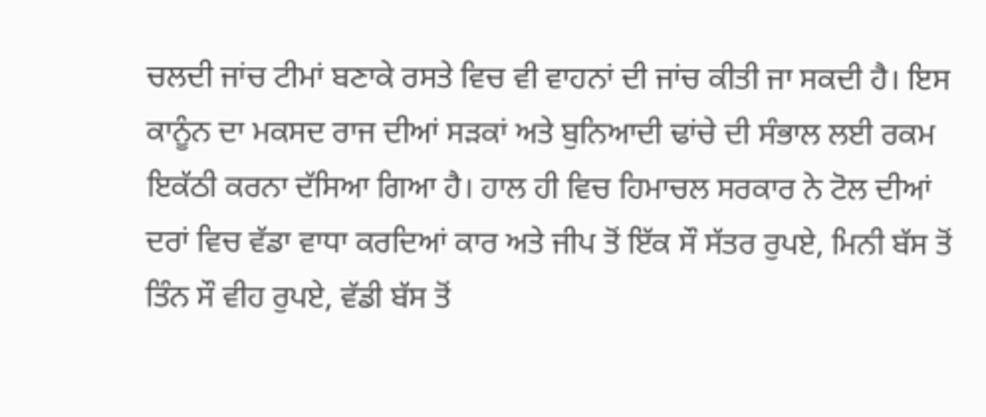ਚਲਦੀ ਜਾਂਚ ਟੀਮਾਂ ਬਣਾਕੇ ਰਸਤੇ ਵਿਚ ਵੀ ਵਾਹਨਾਂ ਦੀ ਜਾਂਚ ਕੀਤੀ ਜਾ ਸਕਦੀ ਹੈ। ਇਸ ਕਾਨੂੰਨ ਦਾ ਮਕਸਦ ਰਾਜ ਦੀਆਂ ਸੜਕਾਂ ਅਤੇ ਬੁਨਿਆਦੀ ਢਾਂਚੇ ਦੀ ਸੰਭਾਲ ਲਈ ਰਕਮ ਇਕੱਠੀ ਕਰਨਾ ਦੱਸਿਆ ਗਿਆ ਹੈ। ਹਾਲ ਹੀ ਵਿਚ ਹਿਮਾਚਲ ਸਰਕਾਰ ਨੇ ਟੋਲ ਦੀਆਂ ਦਰਾਂ ਵਿਚ ਵੱਡਾ ਵਾਧਾ ਕਰਦਿਆਂ ਕਾਰ ਅਤੇ ਜੀਪ ਤੋਂ ਇੱਕ ਸੌ ਸੱਤਰ ਰੁਪਏ, ਮਿਨੀ ਬੱਸ ਤੋਂ ਤਿੰਨ ਸੌ ਵੀਹ ਰੁਪਏ, ਵੱਡੀ ਬੱਸ ਤੋਂ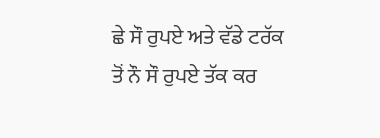ਛੇ ਸੌ ਰੁਪਏ ਅਤੇ ਵੱਡੇ ਟਰੱਕ ਤੋਂ ਨੌ ਸੌ ਰੁਪਏ ਤੱਕ ਕਰ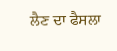ਲੈਣ ਦਾ ਫੈਸਲਾ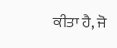ਕੀਤਾ ਹੈ, ਜੋ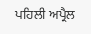ਪਹਿਲੀ ਅਪ੍ਰੈਲ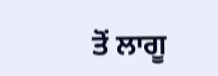ਤੋਂ ਲਾਗੂ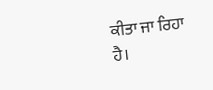ਕੀਤਾ ਜਾ ਰਿਹਾ ਹੈ।